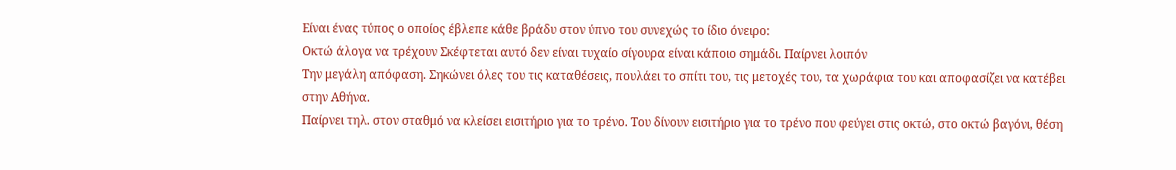Είναι ένας τύπος ο οποίος έβλεπε κάθε βράδυ στον ύπνο του συνεχώς το ίδιο όνειρο:
Οκτώ άλογα να τρέχουν Σκέφτεται αυτό δεν είναι τυχαίο σίγουρα είναι κάποιο σημάδι. Παίρνει λοιπόν
Την μεγάλη απόφαση. Σηκώνει όλες του τις καταθέσεις, πουλάει το σπίτι του, τις μετοχές του, τα χωράφια του και αποφασίζει να κατέβει στην Αθήνα.
Παίρνει τηλ. στον σταθμό να κλείσει εισιτήριο για το τρένο. Του δίνουν εισιτήριο για το τρένο που φεύγει στις οκτώ, στο οκτώ βαγόνι, θέση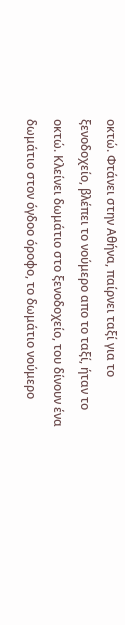οκτώ. Φτάνει στην Αθήνα, παίρνει ταξί για το ξενοδοχείο, βλέπει το νούμερο απο το ταξί, ήταν το οκτώ. Κλείνει δωμάτιο στο ξενοδοχείο, του δίνουν ένα δωμάτιο στον όγδοο όροφο, το δωμάτιο νούμερο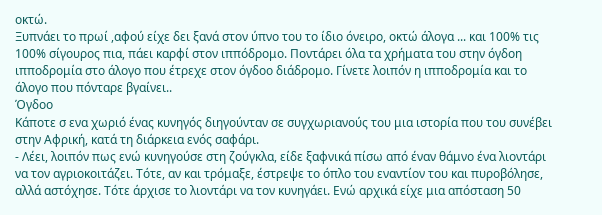οκτώ.
Ξυπνάει το πρωί ,αφού είχε δει ξανά στον ύπνο του το ίδιο όνειρο, οκτώ άλογα ... και 100% τις 100% σίγουρος πια, πάει καρφί στον ιππόδρομο. Ποντάρει όλα τα χρήματα του στην όγδοη ιπποδρομία στο άλογο που έτρεχε στον όγδοο διάδρομο. Γίνετε λοιπόν η ιπποδρομία και το άλογο που πόνταρε βγαίνει..
Όγδοο
Κάποτε σ ενα χωριό ένας κυνηγός διηγούνταν σε συγχωριανούς του μια ιστορία που του συνέβει στην Αφρική, κατά τη διάρκεια ενός σαφάρι.
- Λέει, λοιπόν πως ενώ κυνηγούσε στη ζούγκλα, είδε ξαφνικά πίσω από έναν θάμνο ένα λιοντάρι να τον αγριοκοιτάζει. Τότε, αν και τρόμαξε, έστρεψε το όπλο του εναντίον του και πυροβόλησε, αλλά αστόχησε. Τότε άρχισε το λιοντάρι να τον κυνηγάει. Ενώ αρχικά είχε μια απόσταση 50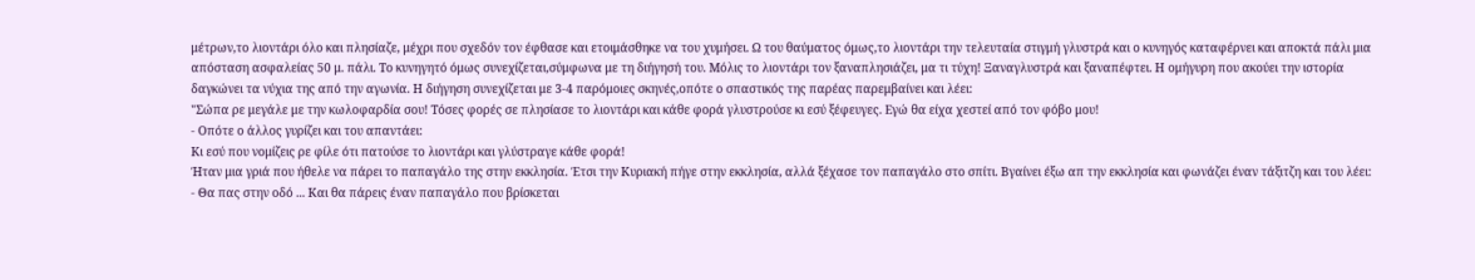μέτρων,το λιοντάρι όλο και πλησίαζε, μέχρι που σχεδόν τον έφθασε και ετοιμάσθηκε να του χυμήσει. Ω του θαύματος όμως,το λιοντάρι την τελευταία στιγμή γλυστρά και ο κυνηγός καταφέρνει και αποκτά πάλι μια απόσταση ασφαλείας 50 μ. πάλι. Το κυνηγητό όμως συνεχίζεται,σύμφωνα με τη διήγησή του. Μόλις το λιοντάρι τον ξαναπλησιάζει, μα τι τύχη! Ξαναγλυστρά και ξαναπέφτει. Η ομήγυρη που ακούει την ιστορία δαγκώνει τα νύχια της από την αγωνία. Η διήγηση συνεχίζεται με 3-4 παρόμοιες σκηνές,οπότε ο σπαστικός της παρέας παρεμβαίνει και λέει:
"Σώπα ρε μεγάλε με την κωλοφαρδία σου! Τόσες φορές σε πλησίασε το λιοντάρι και κάθε φορά γλυστρούσε κι εσύ ξέφευγες. Εγώ θα είχα χεστεί από τον φόβο μου!
- Οπότε ο άλλος γυρίζει και του απαντάει:
Κι εσύ που νομίζεις ρε φίλε ότι πατούσε το λιοντάρι και γλύστραγε κάθε φορά!
Ήταν μια γριά που ήθελε να πάρει το παπαγάλο της στην εκκλησία. Έτσι την Κυριακή πήγε στην εκκλησία, αλλά ξέχασε τον παπαγάλο στο σπίτι. Βγαίνει έξω απ την εκκλησία και φωνάζει έναν τάξιτζη και του λέει:
- Θα πας στην οδό ... Και θα πάρεις έναν παπαγάλο που βρίσκεται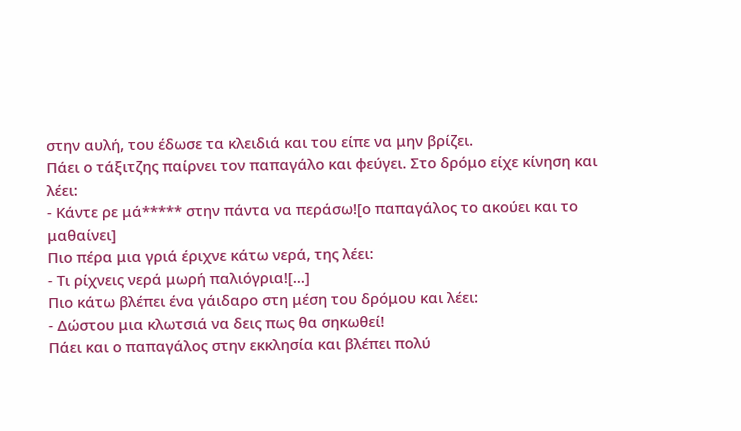στην αυλή, του έδωσε τα κλειδιά και του είπε να μην βρίζει.
Πάει ο τάξιτζης παίρνει τον παπαγάλο και φεύγει. Στο δρόμο είχε κίνηση και λέει:
- Κάντε ρε μά***** στην πάντα να περάσω![ο παπαγάλος το ακούει και το μαθαίνει]
Πιο πέρα μια γριά έριχνε κάτω νερά, της λέει:
- Τι ρίχνεις νερά μωρή παλιόγρια![...]
Πιο κάτω βλέπει ένα γάιδαρο στη μέση του δρόμου και λέει:
- Δώστου μια κλωτσιά να δεις πως θα σηκωθεί!
Πάει και ο παπαγάλος στην εκκλησία και βλέπει πολύ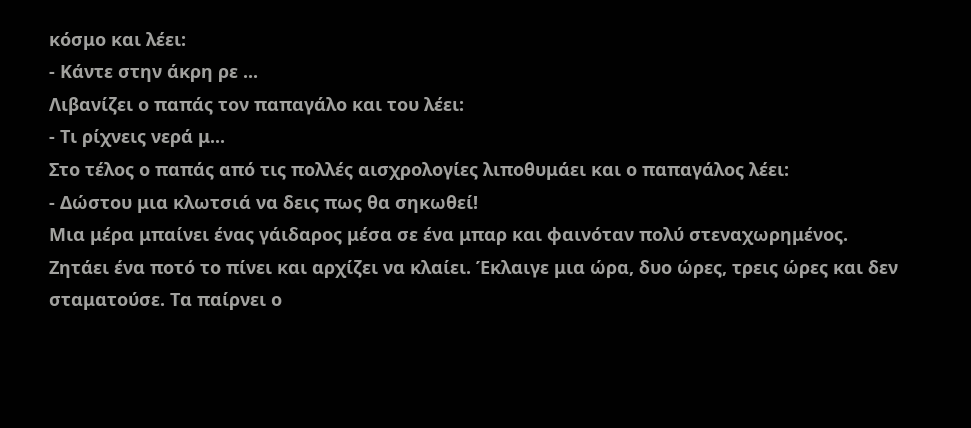κόσμο και λέει:
- Κάντε στην άκρη ρε ...
Λιβανίζει ο παπάς τον παπαγάλο και του λέει:
- Τι ρίχνεις νερά μ...
Στο τέλος ο παπάς από τις πολλές αισχρολογίες λιποθυμάει και ο παπαγάλος λέει:
- Δώστου μια κλωτσιά να δεις πως θα σηκωθεί!
Μια μέρα μπαίνει ένας γάιδαρος μέσα σε ένα μπαρ και φαινόταν πολύ στεναχωρημένος.
Ζητάει ένα ποτό το πίνει και αρχίζει να κλαίει. Έκλαιγε μια ώρα, δυο ώρες, τρεις ώρες και δεν σταματούσε. Τα παίρνει ο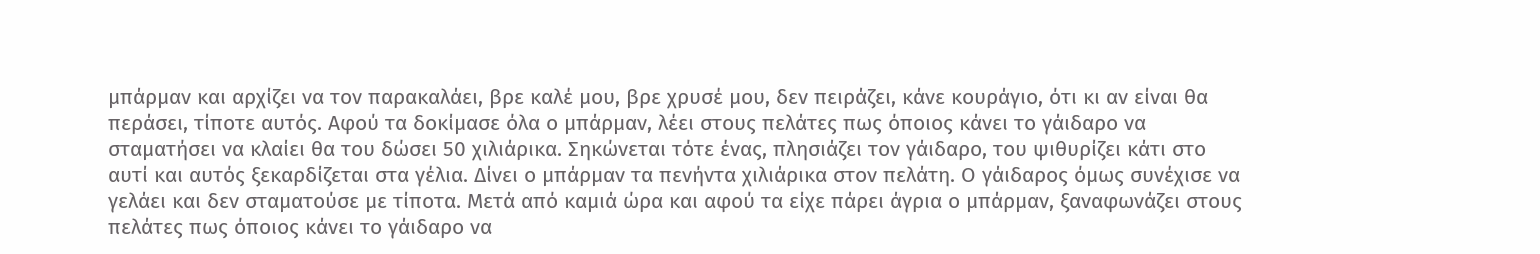μπάρμαν και αρχίζει να τον παρακαλάει, βρε καλέ μου, βρε χρυσέ μου, δεν πειράζει, κάνε κουράγιο, ότι κι αν είναι θα περάσει, τίποτε αυτός. Αφού τα δοκίμασε όλα ο μπάρμαν, λέει στους πελάτες πως όποιος κάνει το γάιδαρο να σταματήσει να κλαίει θα του δώσει 50 χιλιάρικα. Σηκώνεται τότε ένας, πλησιάζει τον γάιδαρο, του ψιθυρίζει κάτι στο αυτί και αυτός ξεκαρδίζεται στα γέλια. Δίνει ο μπάρμαν τα πενήντα χιλιάρικα στον πελάτη. Ο γάιδαρος όμως συνέχισε να γελάει και δεν σταματούσε με τίποτα. Μετά από καμιά ώρα και αφού τα είχε πάρει άγρια ο μπάρμαν, ξαναφωνάζει στους πελάτες πως όποιος κάνει το γάιδαρο να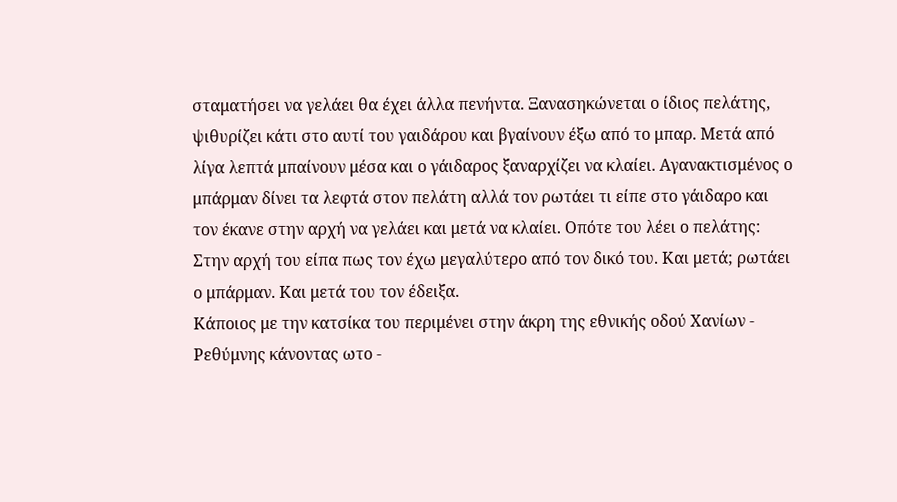σταματήσει να γελάει θα έχει άλλα πενήντα. Ξανασηκώνεται ο ίδιος πελάτης, ψιθυρίζει κάτι στο αυτί του γαιδάρου και βγαίνουν έξω από το μπαρ. Μετά από λίγα λεπτά μπαίνουν μέσα και ο γάιδαρος ξαναρχίζει να κλαίει. Αγανακτισμένος ο μπάρμαν δίνει τα λεφτά στον πελάτη αλλά τον ρωτάει τι είπε στο γάιδαρο και τον έκανε στην αρχή να γελάει και μετά να κλαίει. Οπότε του λέει ο πελάτης:
Στην αρχή του είπα πως τον έχω μεγαλύτερο από τον δικό του. Και μετά; ρωτάει ο μπάρμαν. Και μετά του τον έδειξα.
Κάποιος με την κατσίκα του περιμένει στην άκρη της εθνικής οδού Χανίων - Ρεθύμνης κάνοντας ωτο -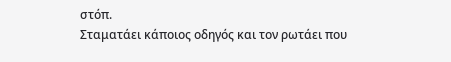στόπ.
Σταματάει κάποιος οδηγός και τον ρωτάει που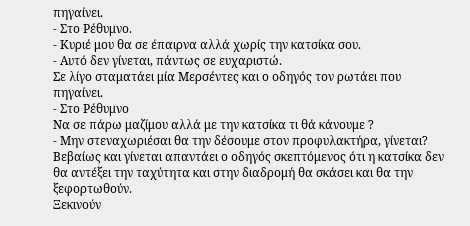πηγαίνει.
- Στο Ρέθυμνο.
- Κυριέ μου θα σε έπαιρνα αλλά χωρίς την κατσίκα σου.
- Αυτό δεν γίνεται, πάντως σε ευχαριστώ.
Σε λίγο σταματάει μία Μερσέντες και ο οδηγός τον ρωτάει που πηγαίνει.
- Στο Ρέθυμνο
Να σε πάρω μαζίμου αλλά με την κατσίκα τι θά κάνουμε ?
- Μην στεναχωριέσαι θα την δέσουμε στον προφυλακτήρα, γίνεται?
Βεβαίως και γίνεται απαντάει ο οδηγός σκεπτόμενος ότι η κατσίκα δεν θα αντέξει την ταχύτητα και στην διαδρομή θα σκάσει και θα την ξεφορτωθούν.
Ξεκινούν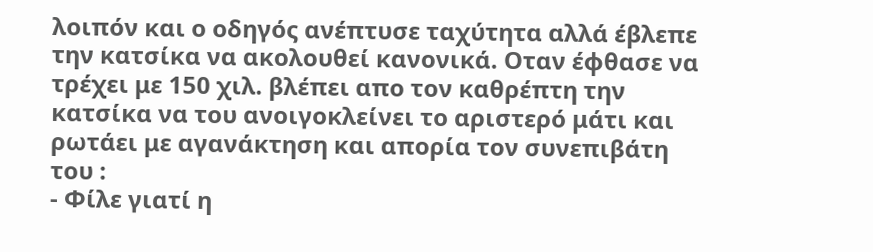λοιπόν και ο οδηγός ανέπτυσε ταχύτητα αλλά έβλεπε την κατσίκα να ακολουθεί κανονικά. Οταν έφθασε να τρέχει με 150 χιλ. βλέπει απο τον καθρέπτη την κατσίκα να του ανοιγοκλείνει το αριστερό μάτι και ρωτάει με αγανάκτηση και απορία τον συνεπιβάτη του :
- Φίλε γιατί η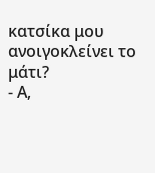κατσίκα μου ανοιγοκλείνει το μάτι?
- Α,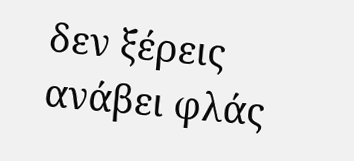δεν ξέρεις ανάβει φλάς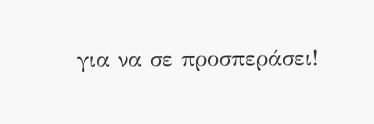για να σε προσπεράσει!